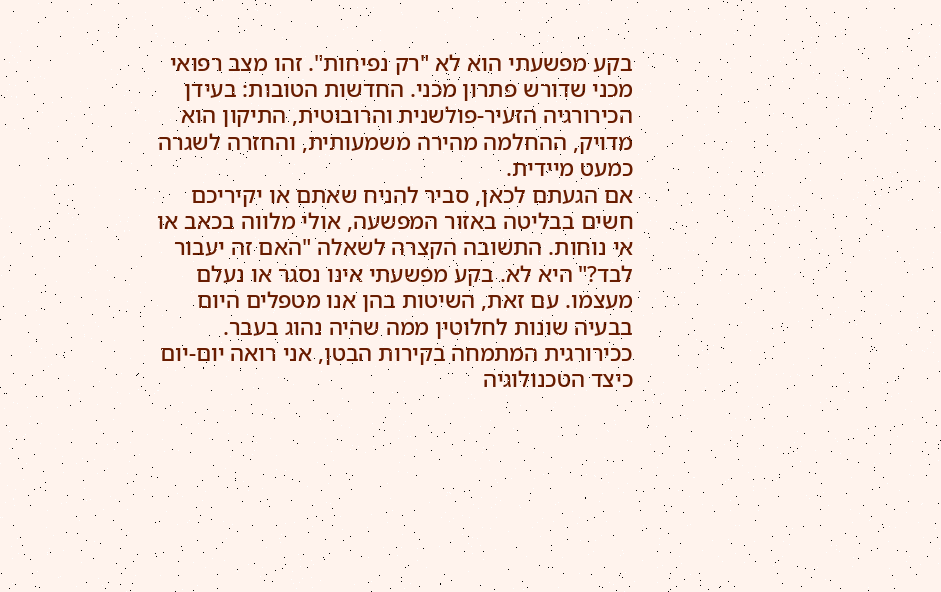בקע מפשעתי הוא לא "רק נפיחות". זהו מצב רפואי מכני שדורש פתרון מכני. החדשות הטובות: בעידן הכירורגיה הזעיר-פולשנית והרובוטית, התיקון הוא מדויק, ההחלמה מהירה משמעותית, והחזרה לשגרה כמעט מיידית.
אם הגעתם לכאן, סביר להניח שאתם או יקיריכם חשים בבליטה באזור המפשעה, אולי מלווה בכאב או אי נוחות. התשובה הקצרה לשאלה "האם זה יעבור לבד?" היא לא. בקע מפשעתי אינו נסגר או נעלם מעצמו. עם זאת, השיטות בהן אנו מטפלים היום בבעיה שונות לחלוטין ממה שהיה נהוג בעבר. ככירורגית המתמחה בקירות הבטן, אני רואה יום-יום כיצד הטכנולוגיה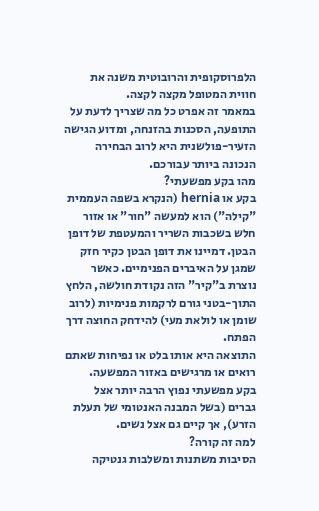הלפרוסקופית והרובוטית משנה את חווית המטופל מקצה לקצה.
במאמר זה אפרט כל מה שצריך לדעת על התופעה, הסכנות בהזנחה, ומדוע הגישה הזעיר-פולשנית היא לרוב הבחירה הנכונה ביותר עבורכם.
מהו בקע מפשעתי?
בקע או hernia (הנקרא בשפה העממית "קילה") הוא למעשה "חור" או אזור חלש בשכבות השריר והמעטפת של דופן הבטן. דמיינו את דופן הבטן כקיר חזק שמגן על האיברים הפנימיים. כאשר נוצרת ב"קיר" הזה נקודת חולשה, הלחץ התוך-בטני גורם לרקמות פנימיות (לרוב שומן או לולאת מעי) להידחק החוצה דרך הפתח.
התוצאה היא אותו בלט או נפיחות שאתם רואים או מרגישים באזור המפשעה.
בקע מפשעתי נפוץ הרבה יותר אצל גברים (בשל המבנה האנטומי של תעלת הזרע), אך קיים גם אצל נשים.
למה זה קורה?
הסיבות משתנות ומשלבות גנטיקה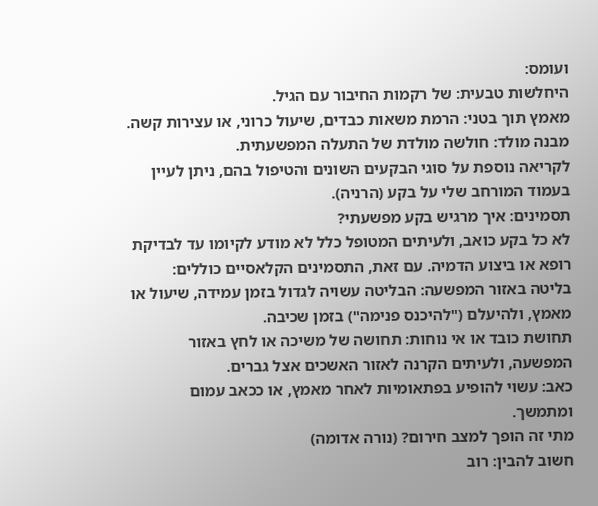ועומס:
היחלשות טבעית: של רקמות החיבור עם הגיל.
מאמץ תוך בטני: הרמת משאות כבדים, שיעול כרוני, או עצירות קשה.
מבנה מולד: חולשה מולדת של התעלה המפשעתית.
לקריאה נוספת על סוגי הבקעים השונים והטיפול בהם, ניתן לעיין בעמוד המורחב שלי על בקע (הרניה).
תסמינים: איך מרגיש בקע מפשעתי?
לא כל בקע כואב, ולעיתים המטופל כלל לא מודע לקיומו עד לבדיקת רופא או ביצוע הדמיה. עם זאת, התסמינים הקלאסיים כוללים:
בליטה באזור המפשעה: הבליטה עשויה לגדול בזמן עמידה, שיעול או מאמץ, ולהיעלם ("להיכנס פנימה") בזמן שכיבה.
תחושת כובד או אי נוחות: תחושה של משיכה או לחץ באזור המפשעה, ולעיתים הקרנה לאזור האשכים אצל גברים.
כאב: עשוי להופיע בפתאומיות לאחר מאמץ, או ככאב עמום ומתמשך.
מתי זה הופך למצב חירום? (נורה אדומה)
חשוב להבין: רוב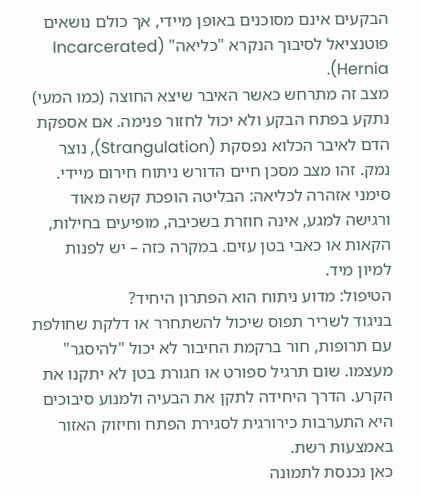הבקעים אינם מסוכנים באופן מיידי, אך כולם נושאים פוטנציאל לסיבוך הנקרא "כליאה" (Incarcerated Hernia).
מצב זה מתרחש כאשר האיבר שיצא החוצה (כמו המעי) נתקע בפתח הבקע ולא יכול לחזור פנימה. אם אספקת הדם לאיבר הכלוא נפסקת (Strangulation), נוצר נמק. זהו מצב מסכן חיים הדורש ניתוח חירום מיידי.
סימני אזהרה לכליאה: הבליטה הופכת קשה מאוד ורגישה למגע, אינה חוזרת בשכיבה, מופיעים בחילות, הקאות או כאבי בטן עזים. במקרה כזה – יש לפנות למיון מיד.
הטיפול: מדוע ניתוח הוא הפתרון היחיד?
בניגוד לשריר תפוס שיכול להשתחרר או דלקת שחולפת עם תרופות, חור ברקמת החיבור לא יכול "להיסגר" מעצמו. שום תרגיל ספורט או חגורת בטן לא יתקנו את הקרע. הדרך היחידה לתקן את הבעיה ולמנוע סיבוכים היא התערבות כירורגית לסגירת הפתח וחיזוק האזור באמצעות רשת.
כאן נכנסת לתמונה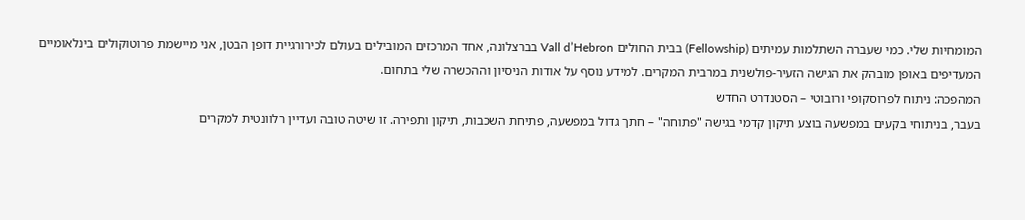המומחיות שלי. כמי שעברה השתלמות עמיתים (Fellowship) בבית החולים Vall d’Hebron בברצלונה, אחד המרכזים המובילים בעולם לכירורגיית דופן הבטן, אני מיישמת פרוטוקולים בינלאומיים המעדיפים באופן מובהק את הגישה הזעיר-פולשנית במרבית המקרים. למידע נוסף על אודות הניסיון וההכשרה שלי בתחום.
המהפכה: ניתוח לפרוסקופי ורובוטי – הסטנדרט החדש
בעבר, בניתוחי בקעים במפשעה בוצע תיקון קדמי בגישה "פתוחה" – חתך גדול במפשעה, פתיחת השכבות, תיקון ותפירה. זו שיטה טובה ועדיין רלוונטית למקרים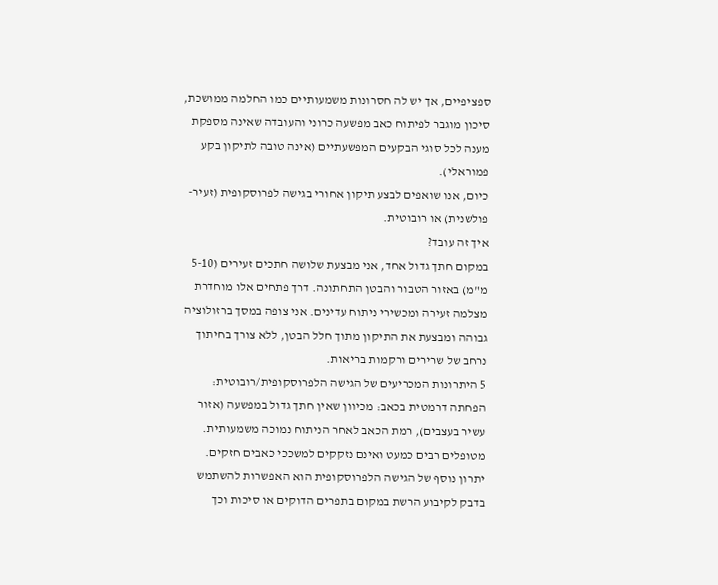ספציפיים, אך יש לה חסרונות משמעותיים כמו החלמה ממושכת, סיכון מוגבר לפיתוח כאב מפשעה כרוני והעובדה שאינה מספקת מענה לכל סוגי הבקעים המפשעתיים (אינה טובה לתיקון בקע פמוראלי).
כיום, אנו שואפים לבצע תיקון אחורי בגישה לפרוסקופית (זעיר-פולשנית) או רובוטית.
איך זה עובד?
במקום חתך גדול אחד, אני מבצעת שלושה חתכים זעירים (5-10 מ"מ) באזור הטבור והבטן התחתונה. דרך פתחים אלו מוחדרת מצלמה זעירה ומכשירי ניתוח עדינים. אני צופה במסך ברזולוציה גבוהה ומבצעת את התיקון מתוך חלל הבטן, ללא צורך בחיתוך נרחב של שרירים ורקמות בריאות.
5 היתרונות המכריעים של הגישה הלפרוסקופית/רובוטית:
הפחתה דרמטית בכאב: מכיוון שאין חתך גדול במפשעה (אזור עשיר בעצבים), רמת הכאב לאחר הניתוח נמוכה משמעותית. מטופלים רבים כמעט ואינם נזקקים למשככי כאבים חזקים. יתרון נוסף של הגישה הלפרוסקופית הוא האפשרות להשתמש בדבק לקיבוע הרשת במקום בתפרים הדוקים או סיכות וכך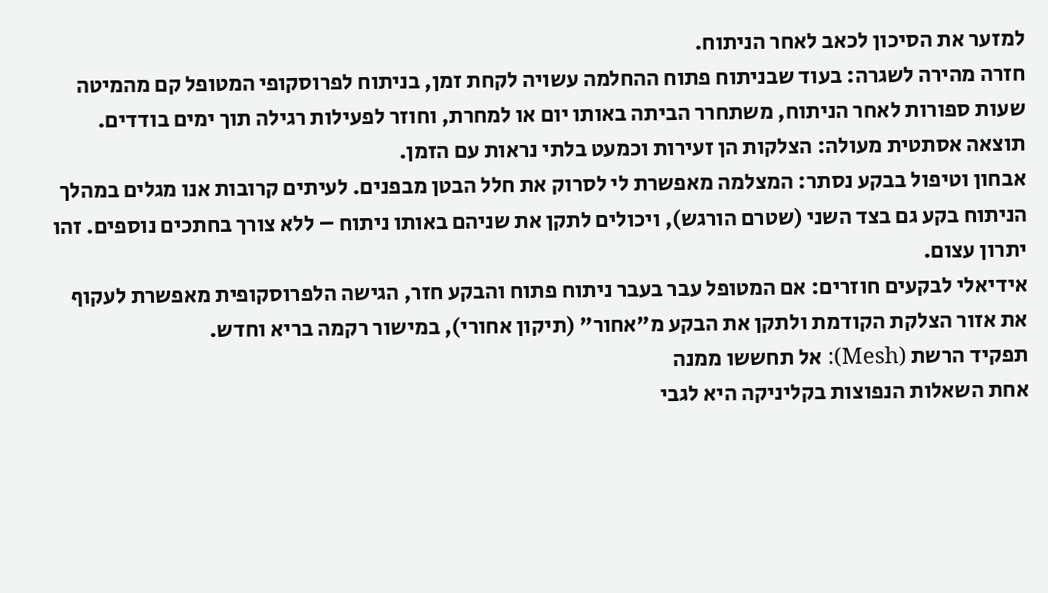למזער את הסיכון לכאב לאחר הניתוח.
חזרה מהירה לשגרה: בעוד שבניתוח פתוח ההחלמה עשויה לקחת זמן, בניתוח לפרוסקופי המטופל קם מהמיטה שעות ספורות לאחר הניתוח, משתחרר הביתה באותו יום או למחרת, וחוזר לפעילות רגילה תוך ימים בודדים.
תוצאה אסתטית מעולה: הצלקות הן זעירות וכמעט בלתי נראות עם הזמן.
אבחון וטיפול בבקע נסתר: המצלמה מאפשרת לי לסרוק את חלל הבטן מבפנים. לעיתים קרובות אנו מגלים במהלך הניתוח בקע גם בצד השני (שטרם הורגש), ויכולים לתקן את שניהם באותו ניתוח – ללא צורך בחתכים נוספים. זהו יתרון עצום.
אידיאלי לבקעים חוזרים: אם המטופל עבר בעבר ניתוח פתוח והבקע חזר, הגישה הלפרוסקופית מאפשרת לעקוף את אזור הצלקת הקודמת ולתקן את הבקע מ"אחור" (תיקון אחורי), במישור רקמה בריא וחדש.
תפקיד הרשת (Mesh): אל תחששו ממנה
אחת השאלות הנפוצות בקליניקה היא לגבי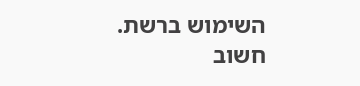השימוש ברשת. חשוב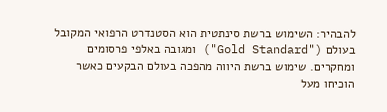להבהיר: השימוש ברשת סינתטית הוא הסטנדרט הרפואי המקובל בעולם ("Gold Standard") ומגובה באלפי פרסומים ומחקרים. שימוש ברשת היווה מהפכה בעולם הבקעים כאשר הוכיחו מעל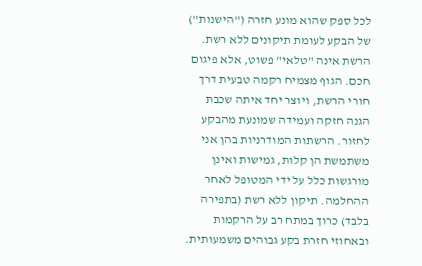לכל ספק שהוא מונע חזרה ("הישנות") של הבקע לעומת תיקונים ללא רשת.
הרשת אינה "טלאי" פשוט, אלא פיגום חכם. הגוף מצמיח רקמה טבעית דרך חורי הרשת, ויוצר יחד איתה שכבת הגנה חזקה ועמידה שמונעת מהבקע לחזור. הרשתות המודרניות בהן אני משתמשת הן קלות, גמישות ואינן מורגשות כלל על ידי המטופל לאחר ההחלמה. תיקון ללא רשת (בתפירה בלבד) כרוך במתח רב על הרקמות ובאחוזי חזרת בקע גבוהים משמעותית.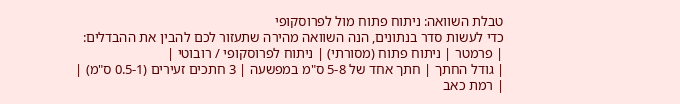טבלת השוואה: ניתוח פתוח מול לפרוסקופי
כדי לעשות סדר בנתונים, הנה השוואה מהירה שתעזור לכם להבין את ההבדלים:
| פרמטר | ניתוח פתוח (מסורתי) | ניתוח לפרוסקופי / רובוטי |
| גודל החתך | חתך אחד של 5-8 ס"מ במפשעה | 3 חתכים זעירים (0.5-1 ס"מ) |
| רמת כאב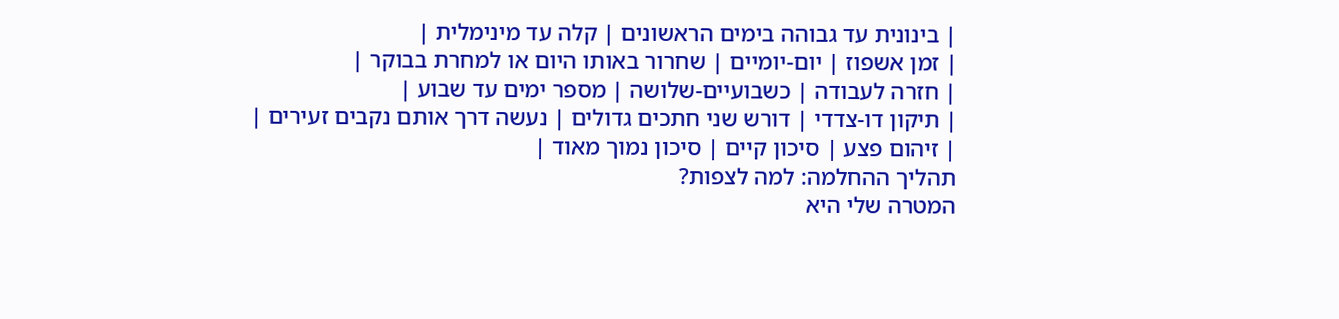| בינונית עד גבוהה בימים הראשונים | קלה עד מינימלית |
| זמן אשפוז | יום-יומיים | שחרור באותו היום או למחרת בבוקר |
| חזרה לעבודה | כשבועיים-שלושה | מספר ימים עד שבוע |
| תיקון דו-צדדי | דורש שני חתכים גדולים | נעשה דרך אותם נקבים זעירים |
| זיהום פצע | סיכון קיים | סיכון נמוך מאוד |
תהליך ההחלמה: למה לצפות?
המטרה שלי היא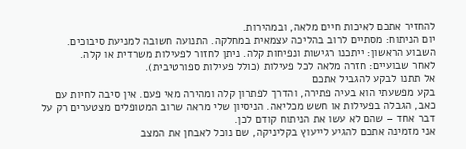להחזיר אתכם לאיכות חיים מלאה, ובמהירות.
יום הניתוח: מסתיים לרוב בהליכה עצמאית במחלקה. התנועה חשובה למניעת סיבוכים.
השבוע הראשון: ייתכנו רגישות ונפיחות קלה. ניתן לחזור לפעילות משרדית או קלה.
לאחר שבועיים: חזרה מלאה לכל פעילות (כולל פעילות ספורטיבית).
אל תתנו לבקע להגביל אתכם
בקע מפשעתי הוא בעיה פתירה, והדרך לפתרון קלה ומהירה מאי פעם. אין סיבה לחיות עם כאב, הגבלה בפעילות או חשש מכליאה. הניסיון שלי מראה שרוב המטופלים מצטערים רק על דבר אחד – שהם לא עשו את הניתוח קודם לכן.
אני מזמינה אתכם להגיע לייעוץ בקליניקה, שם נוכל לאבחן את המצב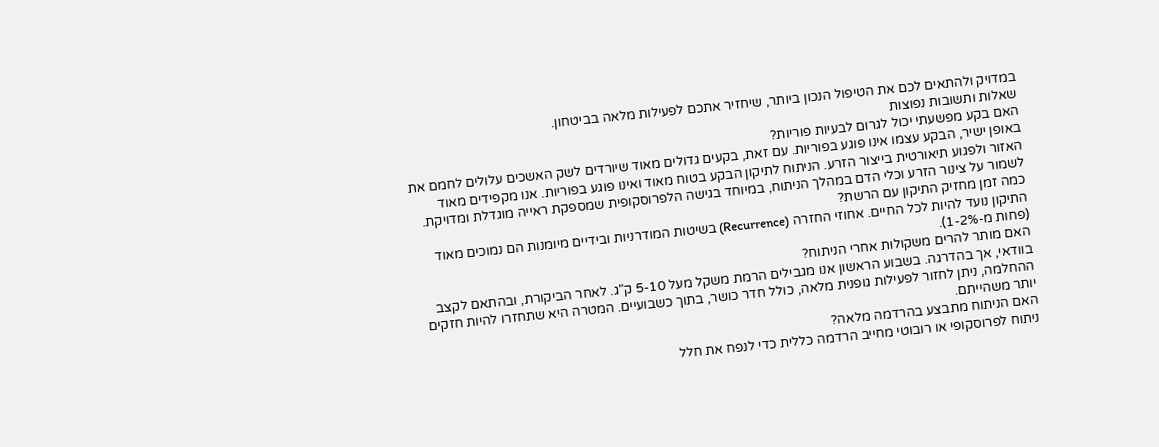במדויק ולהתאים לכם את הטיפול הנכון ביותר, שיחזיר אתכם לפעילות מלאה בביטחון.
שאלות ותשובות נפוצות
האם בקע מפשעתי יכול לגרום לבעיות פוריות?
באופן ישיר, הבקע עצמו אינו פוגע בפוריות. עם זאת, בקעים גדולים מאוד שיורדים לשק האשכים עלולים לחמם את האזור ולפגוע תיאורטית בייצור הזרע. הניתוח לתיקון הבקע בטוח מאוד ואינו פוגע בפוריות. אנו מקפידים מאוד לשמור על צינור הזרע וכלי הדם במהלך הניתוח, במיוחד בגישה הלפרוסקופית שמספקת ראייה מוגדלת ומדויקת.
כמה זמן מחזיק התיקון עם הרשת?
התיקון נועד להיות לכל החיים. אחוזי החזרה (Recurrence) בשיטות המודרניות ובידיים מיומנות הם נמוכים מאוד (פחות מ-1-2%).
האם מותר להרים משקולות אחרי הניתוח?
בוודאי, אך בהדרגה. בשבוע הראשון אנו מגבילים הרמת משקל מעל 5-10 ק"ג. לאחר הביקורת, ובהתאם לקצב ההחלמה, ניתן לחזור לפעילות גופנית מלאה, כולל חדר כושר, בתוך כשבועיים. המטרה היא שתחזרו להיות חזקים יותר משהייתם.
האם הניתוח מתבצע בהרדמה מלאה?
ניתוח לפרוסקופי או רובוטי מחייב הרדמה כללית כדי לנפח את חלל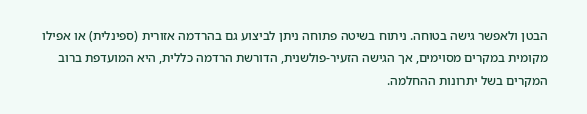הבטן ולאפשר גישה בטוחה. ניתוח בשיטה פתוחה ניתן לביצוע גם בהרדמה אזורית (ספינלית) או אפילו מקומית במקרים מסוימים, אך הגישה הזעיר-פולשנית, הדורשת הרדמה כללית, היא המועדפת ברוב המקרים בשל יתרונות ההחלמה.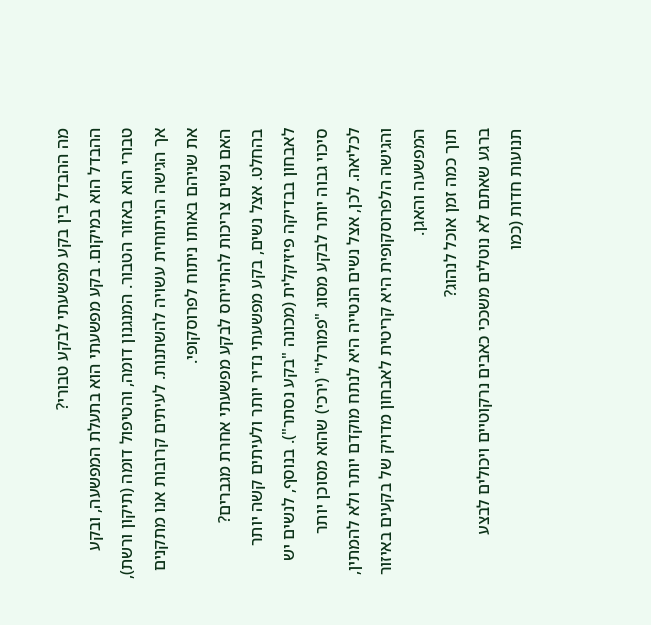מה ההבדל בין בקע מפשעתי לבקע טבורי?
ההבדל הוא במיקום. בקע מפשעתי הוא בתעלת המפשעה, ובקע טבורי הוא באזור הטבור. המנגנון דומה, והטיפול דומה (תיקון ורשת), אך הגישה הניתוחית עשויה להשתנות. לעיתים קרובות אנו מתקנים את שניהם באותו ניתוח לפרוסקופי.
האם נשים צריכות להתייחס לבקע מפשעתי אחרת מגברים?
בהחלט. אצל נשים, בקע מפשעתי נדיר יותר ולעיתים קשה יותר לאבחון בבדיקה פיזיקלית (מכונה "בקע נסתר"). בנוסף, לנשים יש סיכוי גבוה יותר לבקע מסוג "פמורלי" (ירכי) שהוא מסוכן יותר לכליאה. לכן, אצל נשים הנטייה היא לנתח מוקדם יותר ולא להמתין, והגישה הלפרוסקופית היא קריטית לאבחון מדויק של בקעים באיזור המפשעה והאגן.
תוך כמה זמן אוכל לנהוג?
ברגע שאתם לא נוטלים משככי כאבים נרקוטיים ויכולים לבצע תנועות חדות (כמו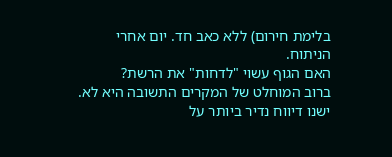בלימת חירום) ללא כאב חד. יום אחרי הניתוח.
האם הגוף עשוי "לדחות" את הרשת?
ברוב המוחלט של המקרים התשובה היא לא. ישנו דיווח נדיר ביותר על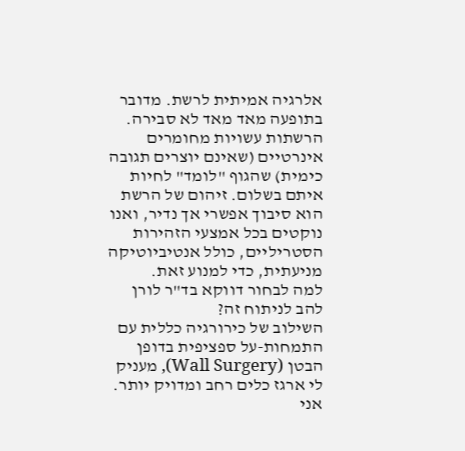אלרגיה אמיתית לרשת. מדובר בתופעה מאד מאד לא סבירה. הרשתות עשויות מחומרים אינרטיים (שאינם יוצרים תגובה כימית) שהגוף "לומד" לחיות איתם בשלום. זיהום של הרשת הוא סיבוך אפשרי אך נדיר, ואנו נוקטים בכל אמצעי הזהירות הסטריליים, כולל אנטיביוטיקה מניעתית, כדי למנוע זאת.
למה לבחור דווקא בד"ר לורן להב לניתוח זה?
השילוב של כירורגיה כללית עם התמחות-על ספציפית בדופן הבטן (Wall Surgery), מעניק לי ארגז כלים רחב ומדויק יותר. אני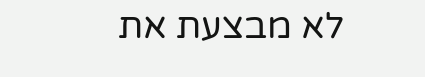לא מבצעת את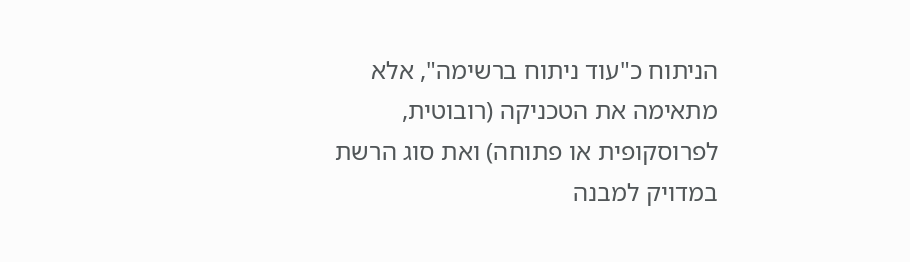הניתוח כ"עוד ניתוח ברשימה", אלא מתאימה את הטכניקה (רובוטית, לפרוסקופית או פתוחה) ואת סוג הרשת במדויק למבנה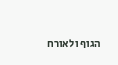הגוף ולאורח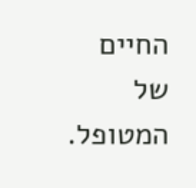החיים של המטופל.